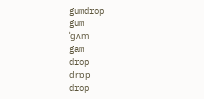gumdrop
gum
ˈgʌm
gam
drop
drɒp
drop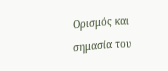Ορισμός και σημασία του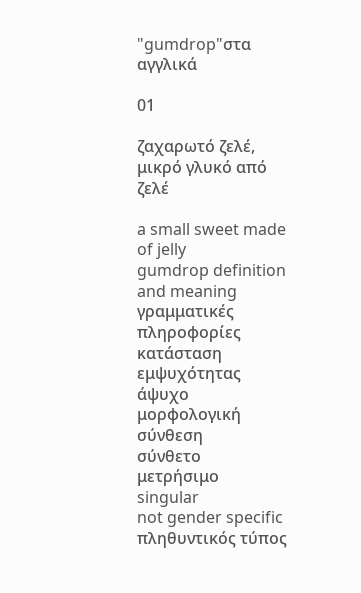"gumdrop"στα αγγλικά

01

ζαχαρωτό ζελέ, μικρό γλυκό από ζελέ

a small sweet made of jelly
gumdrop definition and meaning
γραμματικές πληροφορίες
κατάσταση εμψυχότητας
άψυχο
μορφολογική σύνθεση
σύνθετο
μετρήσιμο
singular
not gender specific
πληθυντικός τύπος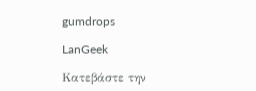gumdrops

LanGeek

Κατεβάστε την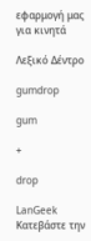εφαρμογή μας για κινητά

Λεξικό Δέντρο

gumdrop

gum

+

drop

LanGeek
Κατεβάστε την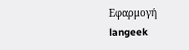Εφαρμογή
langeek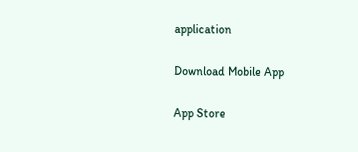application

Download Mobile App

App Store